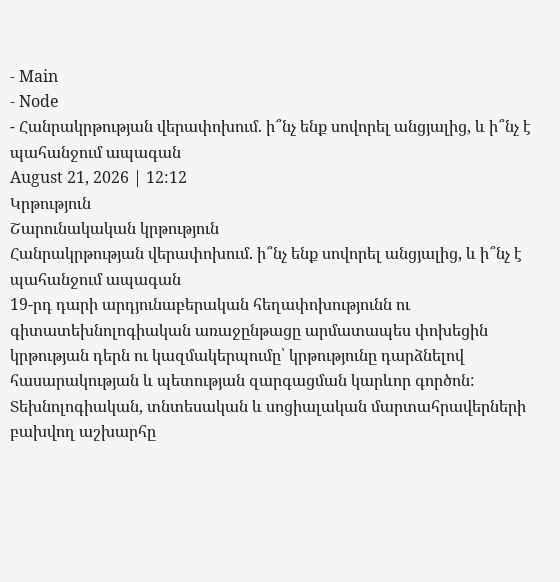- Main
- Node
- Հանրակրթության վերափոխում. ի՞նչ ենք սովորել անցյալից, և ի՞նչ է պահանջում ապագան
August 21, 2026 | 12:12
Կրթություն
Շարունակական կրթություն
Հանրակրթության վերափոխում. ի՞նչ ենք սովորել անցյալից, և ի՞նչ է պահանջում ապագան
19-րդ դարի արդյունաբերական հեղափոխությունն ու գիտատեխնոլոգիական առաջընթացը արմատապես փոխեցին կրթության դերն ու կազմակերպումը՝ կրթությունը դարձնելով հասարակության և պետության զարգացման կարևոր գործոն: Տեխնոլոգիական, տնտեսական և սոցիալական մարտահրավերների բախվող աշխարհը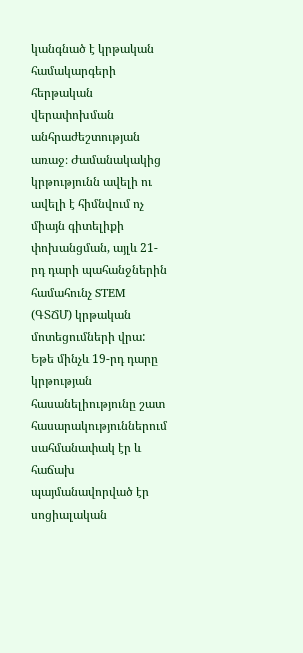կանգնած է կրթական համակարգերի հերթական վերափոխման անհրաժեշտության առաջ։ Ժամանակակից կրթությունն ավելի ու ավելի է հիմնվում ոչ միայն գիտելիքի փոխանցման, այլև 21-րդ դարի պահանջներին համահունչ STEM (ԳՏՃՄ) կրթական մոտեցումների վրա:
Եթե մինչև 19-րդ դարը կրթության հասանելիությունը շատ հասարակություններում սահմանափակ էր և հաճախ պայմանավորված էր սոցիալական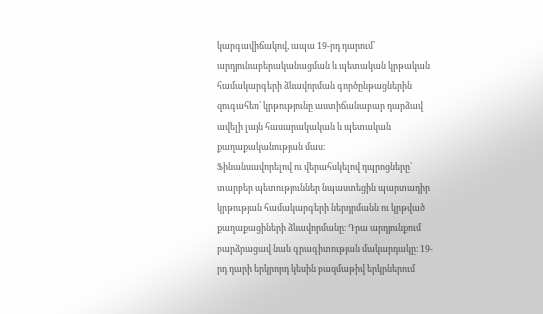կարգավիճակով, ապա 19-րդ դարում՝ արդյունաբերականացման և պետական կրթական համակարգերի ձևավորման գործընթացներին զուգահեռ՝ կրթությունը աստիճանաբար դարձավ ավելի լայն հասարակական և պետական քաղաքականության մաս։
Ֆինանսավորելով ու վերահսկելով դպրոցները՝ տարբեր պետություններ նպաստեցին պարտադիր կրթության համակարգերի ներդրմանն ու կրթված քաղաքացիների ձևավորմանը։ Դրա արդյունքում բարձրացավ նաև գրագիտության մակարդակը։ 19-րդ դարի երկրորդ կեսին բազմաթիվ երկրներում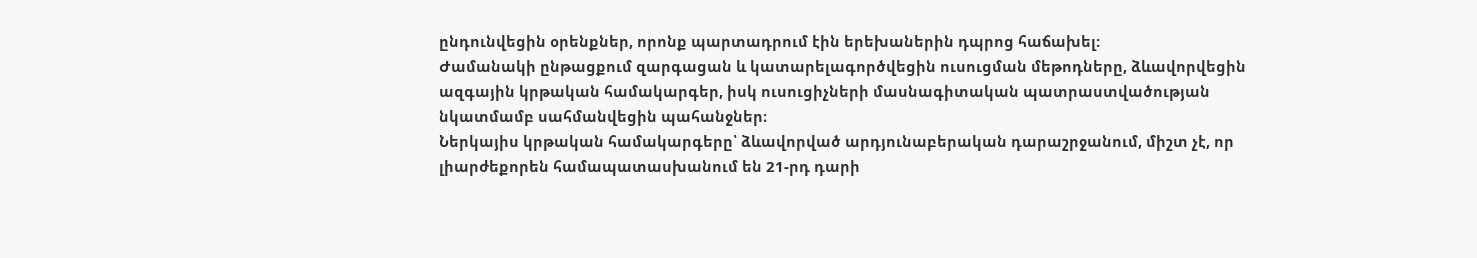ընդունվեցին օրենքներ, որոնք պարտադրում էին երեխաներին դպրոց հաճախել:
Ժամանակի ընթացքում զարգացան և կատարելագործվեցին ուսուցման մեթոդները, ձևավորվեցին ազգային կրթական համակարգեր, իսկ ուսուցիչների մասնագիտական պատրաստվածության նկատմամբ սահմանվեցին պահանջներ։
Ներկայիս կրթական համակարգերը՝ ձևավորված արդյունաբերական դարաշրջանում, միշտ չէ, որ լիարժեքորեն համապատասխանում են 21-րդ դարի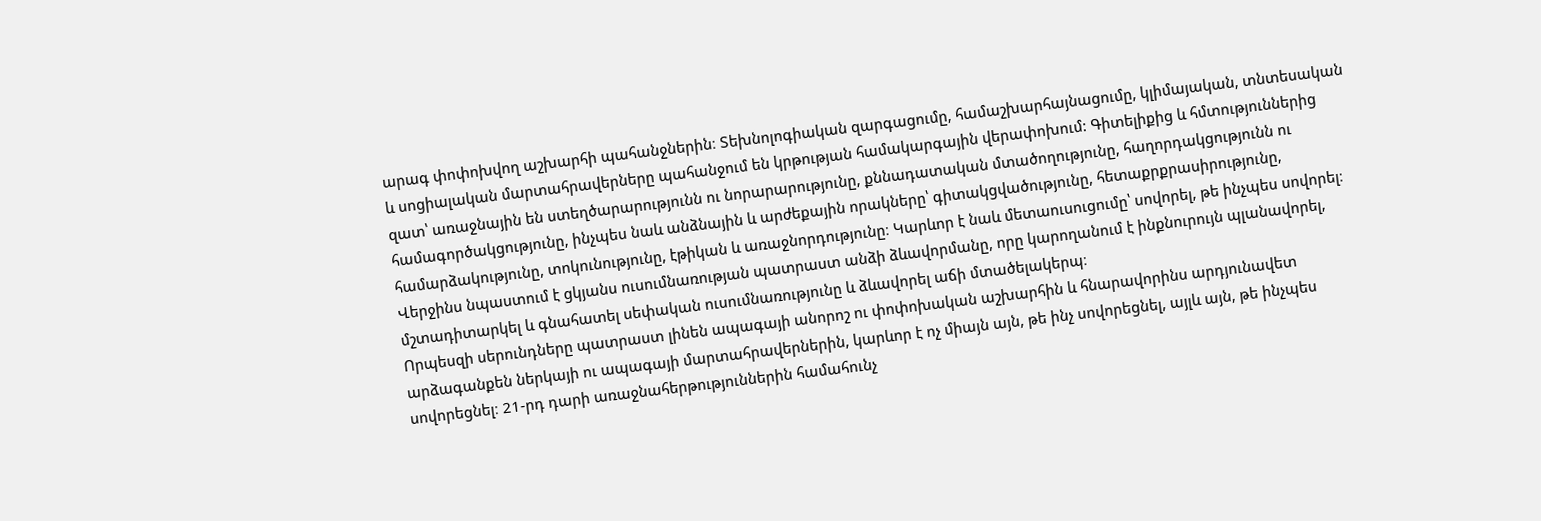արագ փոփոխվող աշխարհի պահանջներին։ Տեխնոլոգիական զարգացումը, համաշխարհայնացումը, կլիմայական, տնտեսական և սոցիալական մարտահրավերները պահանջում են կրթության համակարգային վերափոխում: Գիտելիքից և հմտություններից զատ՝ առաջնային են ստեղծարարությունն ու նորարարությունը, քննադատական մտածողությունը, հաղորդակցությունն ու համագործակցությունը, ինչպես նաև անձնային և արժեքային որակները՝ գիտակցվածությունը, հետաքրքրասիրությունը, համարձակությունը, տոկունությունը, էթիկան և առաջնորդությունը։ Կարևոր է նաև մետաուսուցումը՝ սովորել, թե ինչպես սովորել։ Վերջինս նպաստում է ցկյանս ուսումնառության պատրաստ անձի ձևավորմանը, որը կարողանում է ինքնուրույն պլանավորել, մշտադիտարկել և գնահատել սեփական ուսումնառությունը և ձևավորել աճի մտածելակերպ։
Որպեսզի սերունդները պատրաստ լինեն ապագայի անորոշ ու փոփոխական աշխարհին և հնարավորինս արդյունավետ արձագանքեն ներկայի ու ապագայի մարտահրավերներին, կարևոր է ոչ միայն այն, թե ինչ սովորեցնել, այլև այն, թե ինչպես սովորեցնել։ 21-րդ դարի առաջնահերթություններին համահունչ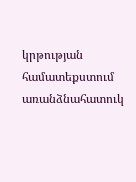կրթության համատեքստում առանձնահատուկ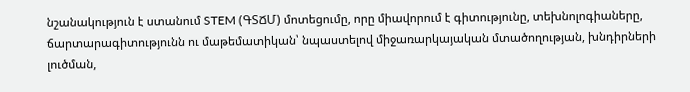նշանակություն է ստանում STEM (ԳՏՃՄ) մոտեցումը, որը միավորում է գիտությունը, տեխնոլոգիաները, ճարտարագիտությունն ու մաթեմատիկան՝ նպաստելով միջառարկայական մտածողության, խնդիրների լուծման,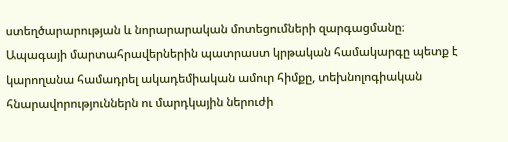ստեղծարարության և նորարարական մոտեցումների զարգացմանը։
Ապագայի մարտահրավերներին պատրաստ կրթական համակարգը պետք է կարողանա համադրել ակադեմիական ամուր հիմքը, տեխնոլոգիական հնարավորություններն ու մարդկային ներուժի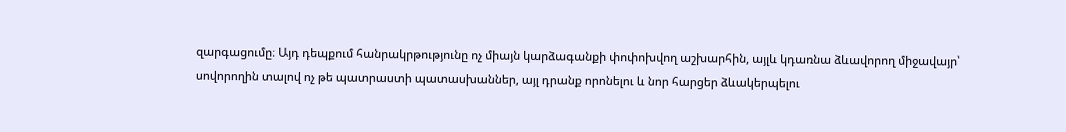զարգացումը։ Այդ դեպքում հանրակրթությունը ոչ միայն կարձագանքի փոփոխվող աշխարհին, այլև կդառնա ձևավորող միջավայր՝ սովորողին տալով ոչ թե պատրաստի պատասխաններ, այլ դրանք որոնելու և նոր հարցեր ձևակերպելու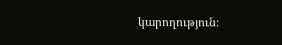կարողություն։